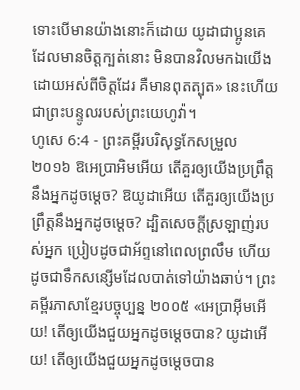ទោះបើមានយ៉ាងនោះក៏ដោយ យូដាជាប្អូនគេ ដែលមានចិត្តក្បត់នោះ មិនបានវិលមកឯយើងដោយអស់ពីចិត្តដែរ គឺមានពុតត្បុត» នេះហើយជាព្រះបន្ទូលរបស់ព្រះយេហូវ៉ា។
ហូសេ 6:4 - ព្រះគម្ពីរបរិសុទ្ធកែសម្រួល ២០១៦ ឱអេប្រាអិមអើយ តើគួរឲ្យយើងប្រព្រឹត្តនឹងអ្នកដូចម្ដេច? ឱយូដាអើយ តើគួរឲ្យយើងប្រព្រឹត្តនឹងអ្នកដូចម្ដេច? ដ្បិតសេចក្ដីស្រឡាញ់របស់អ្នក ប្រៀបដូចជាអ័ព្ទនៅពេលព្រលឹម ហើយដូចជាទឹកសន្សើមដែលបាត់ទៅយ៉ាងឆាប់។ ព្រះគម្ពីរភាសាខ្មែរបច្ចុប្បន្ន ២០០៥ «អេប្រាអ៊ីមអើយ! តើឲ្យយើងជួយអ្នកដូចម្ដេចបាន? យូដាអើយ! តើឲ្យយើងជួយអ្នកដូចម្ដេចបាន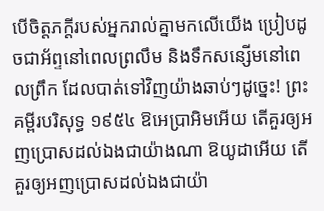បើចិត្តភក្ដីរបស់អ្នករាល់គ្នាមកលើយើង ប្រៀបដូចជាអ័ព្ទនៅពេលព្រលឹម និងទឹកសន្សើមនៅពេលព្រឹក ដែលបាត់ទៅវិញយ៉ាងឆាប់ៗដូច្នេះ! ព្រះគម្ពីរបរិសុទ្ធ ១៩៥៤ ឱអេប្រាអិមអើយ តើគួរឲ្យអញប្រោសដល់ឯងជាយ៉ាងណា ឱយូដាអើយ តើគួរឲ្យអញប្រោសដល់ឯងជាយ៉ា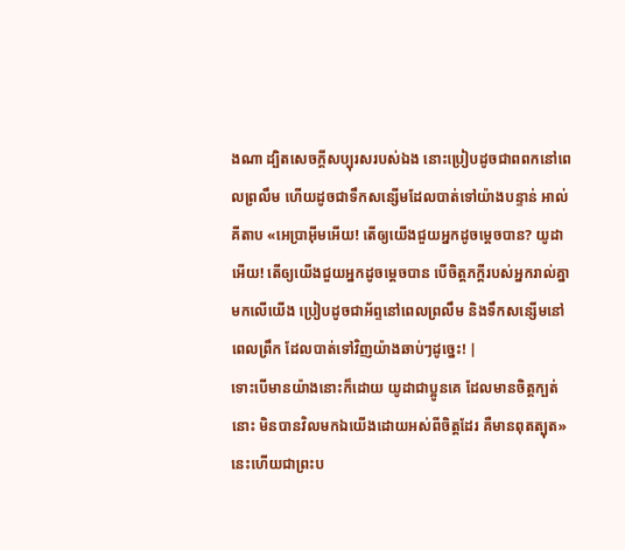ងណា ដ្បិតសេចក្ដីសប្បុរសរបស់ឯង នោះប្រៀបដូចជាពពកនៅពេលព្រលឹម ហើយដូចជាទឹកសន្សើមដែលបាត់ទៅយ៉ាងបន្ទាន់ អាល់គីតាប «អេប្រាអ៊ីមអើយ! តើឲ្យយើងជួយអ្នកដូចម្ដេចបាន? យូដាអើយ! តើឲ្យយើងជួយអ្នកដូចម្ដេចបាន បើចិត្តភក្តីរបស់អ្នករាល់គ្នាមកលើយើង ប្រៀបដូចជាអ័ព្ទនៅពេលព្រលឹម និងទឹកសន្សើមនៅពេលព្រឹក ដែលបាត់ទៅវិញយ៉ាងឆាប់ៗដូច្នេះ! |
ទោះបើមានយ៉ាងនោះក៏ដោយ យូដាជាប្អូនគេ ដែលមានចិត្តក្បត់នោះ មិនបានវិលមកឯយើងដោយអស់ពីចិត្តដែរ គឺមានពុតត្បុត» នេះហើយជាព្រះប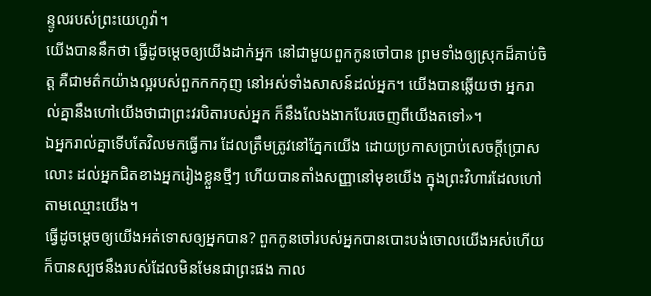ន្ទូលរបស់ព្រះយេហូវ៉ា។
យើងបាននឹកថា ធ្វើដូចម្តេចឲ្យយើងដាក់អ្នក នៅជាមួយពួកកូនចៅបាន ព្រមទាំងឲ្យស្រុកដ៏គាប់ចិត្ត គឺជាមត៌កយ៉ាងល្អរបស់ពួកកកកុញ នៅអស់ទាំងសាសន៍ដល់អ្នក។ យើងបានឆ្លើយថា អ្នករាល់គ្នានឹងហៅយើងថាជាព្រះវរបិតារបស់អ្នក ក៏នឹងលែងងាកបែរចេញពីយើងតទៅ»។
ឯអ្នករាល់គ្នាទើបតែវិលមកធ្វើការ ដែលត្រឹមត្រូវនៅភ្នែកយើង ដោយប្រកាសប្រាប់សេចក្ដីប្រោសលោះ ដល់អ្នកជិតខាងអ្នករៀងខ្លួនថ្មីៗ ហើយបានតាំងសញ្ញានៅមុខយើង ក្នុងព្រះវិហារដែលហៅតាមឈ្មោះយើង។
ធ្វើដូចម្តេចឲ្យយើងអត់ទោសឲ្យអ្នកបាន? ពួកកូនចៅរបស់អ្នកបានបោះបង់ចោលយើងអស់ហើយ ក៏បានស្បថនឹងរបស់ដែលមិនមែនជាព្រះផង កាល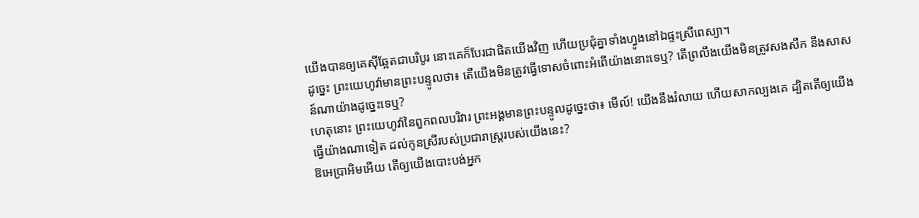យើងបានឲ្យគេស៊ីឆ្អែតជាបរិបូរ នោះគេក៏បែរជាផិតយើងវិញ ហើយប្រជុំគ្នាទាំងហ្វូងនៅឯផ្ទះស្រីពេស្យា។
ដូច្នេះ ព្រះយេហូវ៉ាមានព្រះបន្ទូលថា៖ តើយើងមិនត្រូវធ្វើទោសចំពោះអំពើយ៉ាងនោះទេឬ? តើព្រលឹងយើងមិនត្រូវសងសឹក នឹងសាសន៍ណាយ៉ាងដូច្នេះទេឬ?
ហេតុនោះ ព្រះយេហូវ៉ានៃពួកពលបរិវារ ព្រះអង្គមានព្រះបន្ទូលដូច្នេះថា៖ មើល៍! យើងនឹងរំលាយ ហើយសាកល្បងគេ ដ្បិតតើឲ្យយើងធ្វើយ៉ាងណាទៀត ដល់កូនស្រីរបស់ប្រជារាស្ត្ររបស់យើងនេះ?
ឱអេប្រាអិមអើយ តើឲ្យយើងបោះបង់អ្នក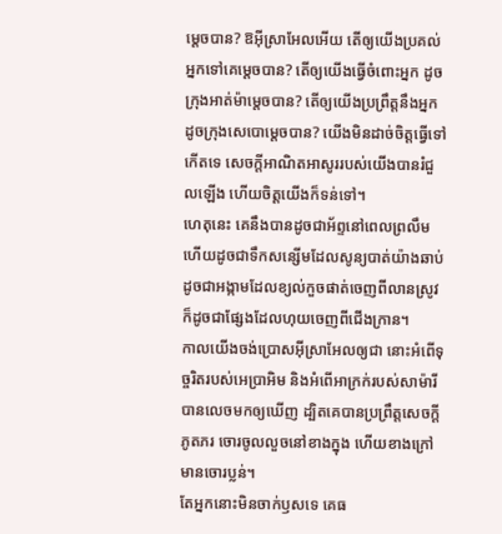ម្ដេចបាន? ឱអ៊ីស្រាអែលអើយ តើឲ្យយើងប្រគល់អ្នកទៅគេម្ដេចបាន? តើឲ្យយើងធ្វើចំពោះអ្នក ដូចក្រុងអាត់ម៉ាម្ដេចបាន? តើឲ្យយើងប្រព្រឹត្តនឹងអ្នក ដូចក្រុងសេបោម្តេចបាន? យើងមិនដាច់ចិត្តធ្វើទៅកើតទេ សេចក្ដីអាណិតអាសូររបស់យើងបានរំជួលឡើង ហើយចិត្តយើងក៏ទន់ទៅ។
ហេតុនេះ គេនឹងបានដូចជាអ័ព្ទនៅពេលព្រលឹម ហើយដូចជាទឹកសន្សើមដែលសូន្យបាត់យ៉ាងឆាប់ ដូចជាអង្កាមដែលខ្យល់កួចផាត់ចេញពីលានស្រូវ ក៏ដូចជាផ្សែងដែលហុយចេញពីជើងក្រាន។
កាលយើងចង់ប្រោសអ៊ីស្រាអែលឲ្យជា នោះអំពើទុច្ចរិតរបស់អេប្រាអិម និងអំពើអាក្រក់របស់សាម៉ារីបានលេចមកឲ្យឃើញ ដ្បិតគេបានប្រព្រឹត្តសេចក្ដីភូតភរ ចោរចូលលួចនៅខាងក្នុង ហើយខាងក្រៅមានចោរប្លន់។
តែអ្នកនោះមិនចាក់ឫសទេ គេធ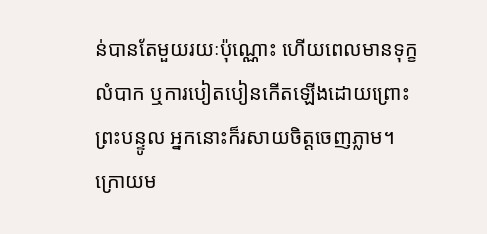ន់បានតែមួយរយៈប៉ុណ្ណោះ ហើយពេលមានទុក្ខលំបាក ឬការបៀតបៀនកើតឡើងដោយព្រោះព្រះបន្ទូល អ្នកនោះក៏រសាយចិត្តចេញភ្លាម។
ក្រោយម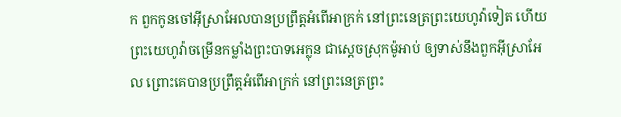ក ពួកកូនចៅអ៊ីស្រាអែលបានប្រព្រឹត្តអំពើអាក្រក់ នៅព្រះនេត្រព្រះយេហូវ៉ាទៀត ហើយព្រះយេហូវ៉ាចម្រើនកម្លាំងព្រះបាទអេក្លុន ជាស្តេចស្រុកម៉ូអាប់ ឲ្យទាស់នឹងពួកអ៊ីស្រាអែល ព្រោះគេបានប្រព្រឹត្តអំពើអាក្រក់ នៅព្រះនេត្រព្រះ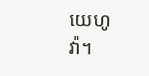យេហូវ៉ា។